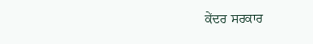ਕੇਂਦਰ ਸਰਕਾਰ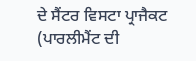ਦੇ ਸੈਂਟਰ ਵਿਸਟਾ ਪ੍ਰਾਜੈਕਟ (ਪਾਰਲੀਮੈਂਟ ਦੀ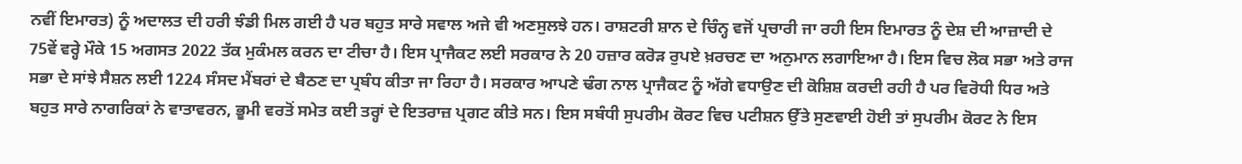ਨਵੀਂ ਇਮਾਰਤ) ਨੂੰ ਅਦਾਲਤ ਦੀ ਹਰੀ ਝੰਡੀ ਮਿਲ ਗਈ ਹੈ ਪਰ ਬਹੁਤ ਸਾਰੇ ਸਵਾਲ ਅਜੇ ਵੀ ਅਣਸੁਲਝੇ ਹਨ। ਰਾਸ਼ਟਰੀ ਸ਼ਾਨ ਦੇ ਚਿੰਨ੍ਹ ਵਜੋਂ ਪ੍ਰਚਾਰੀ ਜਾ ਰਹੀ ਇਸ ਇਮਾਰਤ ਨੂੰ ਦੇਸ਼ ਦੀ ਆਜ਼ਾਦੀ ਦੇ 75ਵੇਂ ਵਰ੍ਹੇ ਮੌਕੇ 15 ਅਗਸਤ 2022 ਤੱਕ ਮੁਕੰਮਲ ਕਰਨ ਦਾ ਟੀਚਾ ਹੈ। ਇਸ ਪ੍ਰਾਜੈਕਟ ਲਈ ਸਰਕਾਰ ਨੇ 20 ਹਜ਼ਾਰ ਕਰੋੜ ਰੁਪਏ ਖ਼ਰਚਣ ਦਾ ਅਨੁਮਾਨ ਲਗਾਇਆ ਹੈ। ਇਸ ਵਿਚ ਲੋਕ ਸਭਾ ਅਤੇ ਰਾਜ ਸਭਾ ਦੇ ਸਾਂਝੇ ਸੈਸ਼ਨ ਲਈ 1224 ਸੰਸਦ ਮੈਂਬਰਾਂ ਦੇ ਬੈਠਣ ਦਾ ਪ੍ਰਬੰਧ ਕੀਤਾ ਜਾ ਰਿਹਾ ਹੈ। ਸਰਕਾਰ ਆਪਣੇ ਢੰਗ ਨਾਲ ਪ੍ਰਾਜੈਕਟ ਨੂੰ ਅੱਗੇ ਵਧਾਉਣ ਦੀ ਕੋਸ਼ਿਸ਼ ਕਰਦੀ ਰਹੀ ਹੈ ਪਰ ਵਿਰੋਧੀ ਧਿਰ ਅਤੇ ਬਹੁਤ ਸਾਰੇ ਨਾਗਰਿਕਾਂ ਨੇ ਵਾਤਾਵਰਨ, ਭੂਮੀ ਵਰਤੋਂ ਸਮੇਤ ਕਈ ਤਰ੍ਹਾਂ ਦੇ ਇਤਰਾਜ਼ ਪ੍ਰਗਟ ਕੀਤੇ ਸਨ। ਇਸ ਸਬੰਧੀ ਸੁਪਰੀਮ ਕੋਰਟ ਵਿਚ ਪਟੀਸ਼ਨ ਉੱਤੇ ਸੁਣਵਾਈ ਹੋਈ ਤਾਂ ਸੁਪਰੀਮ ਕੋਰਟ ਨੇ ਇਸ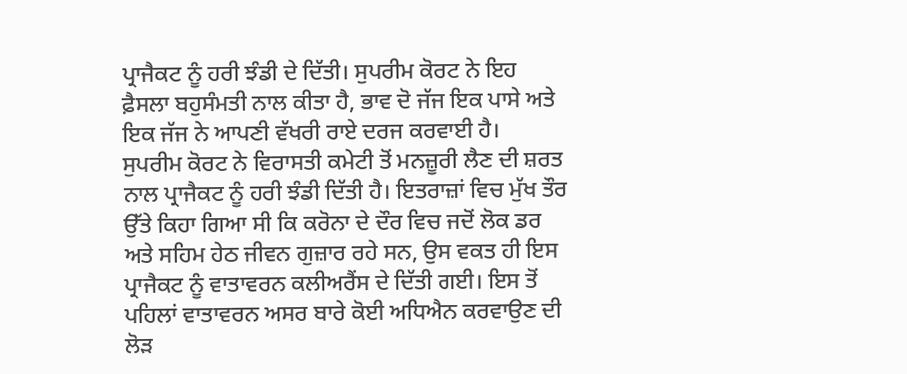ਪ੍ਰਾਜੈਕਟ ਨੂੰ ਹਰੀ ਝੰਡੀ ਦੇ ਦਿੱਤੀ। ਸੁਪਰੀਮ ਕੋਰਟ ਨੇ ਇਹ ਫ਼ੈਸਲਾ ਬਹੁਸੰਮਤੀ ਨਾਲ ਕੀਤਾ ਹੈ, ਭਾਵ ਦੋ ਜੱਜ ਇਕ ਪਾਸੇ ਅਤੇ ਇਕ ਜੱਜ ਨੇ ਆਪਣੀ ਵੱਖਰੀ ਰਾਏ ਦਰਜ ਕਰਵਾਈ ਹੈ।
ਸੁਪਰੀਮ ਕੋਰਟ ਨੇ ਵਿਰਾਸਤੀ ਕਮੇਟੀ ਤੋਂ ਮਨਜ਼ੂਰੀ ਲੈਣ ਦੀ ਸ਼ਰਤ ਨਾਲ ਪ੍ਰਾਜੈਕਟ ਨੂੰ ਹਰੀ ਝੰਡੀ ਦਿੱਤੀ ਹੈ। ਇਤਰਾਜ਼ਾਂ ਵਿਚ ਮੁੱਖ ਤੌਰ ਉੱਤੇ ਕਿਹਾ ਗਿਆ ਸੀ ਕਿ ਕਰੋਨਾ ਦੇ ਦੌਰ ਵਿਚ ਜਦੋਂ ਲੋਕ ਡਰ ਅਤੇ ਸਹਿਮ ਹੇਠ ਜੀਵਨ ਗੁਜ਼ਾਰ ਰਹੇ ਸਨ, ਉਸ ਵਕਤ ਹੀ ਇਸ ਪ੍ਰਾਜੈਕਟ ਨੂੰ ਵਾਤਾਵਰਨ ਕਲੀਅਰੈਂਸ ਦੇ ਦਿੱਤੀ ਗਈ। ਇਸ ਤੋਂ ਪਹਿਲਾਂ ਵਾਤਾਵਰਨ ਅਸਰ ਬਾਰੇ ਕੋਈ ਅਧਿਐਨ ਕਰਵਾਉਣ ਦੀ ਲੋੜ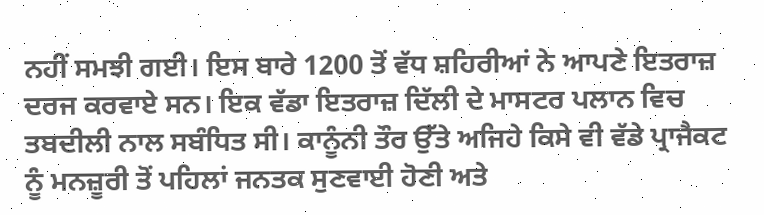ਨਹੀਂ ਸਮਝੀ ਗਈ। ਇਸ ਬਾਰੇ 1200 ਤੋਂ ਵੱਧ ਸ਼ਹਿਰੀਆਂ ਨੇ ਆਪਣੇ ਇਤਰਾਜ਼ ਦਰਜ ਕਰਵਾਏ ਸਨ। ਇਕ ਵੱਡਾ ਇਤਰਾਜ਼ ਦਿੱਲੀ ਦੇ ਮਾਸਟਰ ਪਲਾਨ ਵਿਚ ਤਬਦੀਲੀ ਨਾਲ ਸਬੰਧਿਤ ਸੀ। ਕਾਨੂੰਨੀ ਤੌਰ ਉੱਤੇ ਅਜਿਹੇ ਕਿਸੇ ਵੀ ਵੱਡੇ ਪ੍ਰਾਜੈਕਟ ਨੂੰ ਮਨਜ਼ੂਰੀ ਤੋਂ ਪਹਿਲਾਂ ਜਨਤਕ ਸੁਣਵਾਈ ਹੋਣੀ ਅਤੇ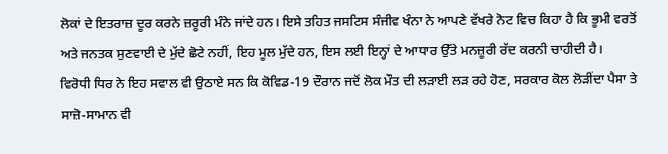ਲੋਕਾਂ ਦੇ ਇਤਰਾਜ਼ ਦੂਰ ਕਰਨੇ ਜ਼ਰੂਰੀ ਮੰਨੇ ਜਾਂਦੇ ਹਨ। ਇਸੇ ਤਹਿਤ ਜਸਟਿਸ ਸੰਜੀਵ ਖੰਨਾ ਨੇ ਆਪਣੇ ਵੱਖਰੇ ਨੋਟ ਵਿਚ ਕਿਹਾ ਹੈ ਕਿ ਭੂਮੀ ਵਰਤੋਂ ਅਤੇ ਜਨਤਕ ਸੁਣਵਾਈ ਦੇ ਮੁੱਦੇ ਛੋਟੇ ਨਹੀਂ, ਇਹ ਮੂਲ ਮੁੱਦੇ ਹਨ, ਇਸ ਲਈ ਇਨ੍ਹਾਂ ਦੇ ਆਧਾਰ ਉੱਤੇ ਮਨਜ਼ੂਰੀ ਰੱਦ ਕਰਨੀ ਚਾਹੀਦੀ ਹੈ।
ਵਿਰੋਧੀ ਧਿਰ ਨੇ ਇਹ ਸਵਾਲ ਵੀ ਉਠਾਏ ਸਨ ਕਿ ਕੋਵਿਡ-19 ਦੌਰਾਨ ਜਦੋਂ ਲੋਕ ਮੌਤ ਦੀ ਲੜਾਈ ਲੜ ਰਹੇ ਹੋਣ, ਸਰਕਾਰ ਕੋਲ ਲੋੜੀਂਦਾ ਪੈਸਾ ਤੇ ਸਾਜ਼ੋ-ਸਾਮਾਨ ਵੀ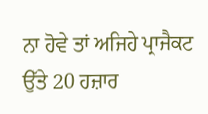ਨਾ ਹੋਵੇ ਤਾਂ ਅਜਿਹੇ ਪ੍ਰਾਜੈਕਟ ਉੱਤੇ 20 ਹਜ਼ਾਰ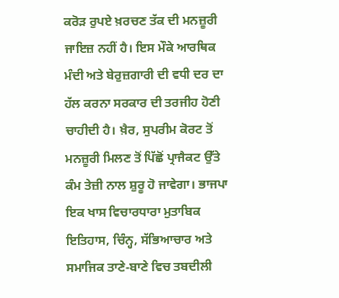ਕਰੋੜ ਰੁਪਏ ਖ਼ਰਚਣ ਤੱਕ ਦੀ ਮਨਜ਼ੂਰੀ ਜਾਇਜ਼ ਨਹੀਂ ਹੈ। ਇਸ ਮੌਕੇ ਆਰਥਿਕ ਮੰਦੀ ਅਤੇ ਬੇਰੁਜ਼ਗਾਰੀ ਦੀ ਵਧੀ ਦਰ ਦਾ ਹੱਲ ਕਰਨਾ ਸਰਕਾਰ ਦੀ ਤਰਜੀਹ ਹੋਣੀ ਚਾਹੀਦੀ ਹੈ। ਖ਼ੈਰ, ਸੁਪਰੀਮ ਕੋਰਟ ਤੋਂ ਮਨਜ਼ੂਰੀ ਮਿਲਣ ਤੋਂ ਪਿੱਛੋਂ ਪ੍ਰਾਜੈਕਟ ਉੱਤੇ ਕੰਮ ਤੇਜ਼ੀ ਨਾਲ ਸ਼ੁਰੂ ਹੋ ਜਾਵੇਗਾ। ਭਾਜਪਾ ਇਕ ਖਾਸ ਵਿਚਾਰਧਾਰਾ ਮੁਤਾਬਿਕ ਇਤਿਹਾਸ, ਚਿੰਨ੍ਹ, ਸੱਭਿਆਚਾਰ ਅਤੇ ਸਮਾਜਿਕ ਤਾਣੇ-ਬਾਣੇ ਵਿਚ ਤਬਦੀਲੀ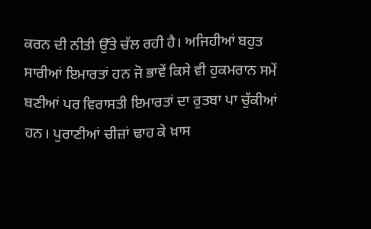ਕਰਨ ਦੀ ਨੀਤੀ ਉੱਤੇ ਚੱਲ ਰਹੀ ਹੈ। ਅਜਿਹੀਆਂ ਬਹੁਤ ਸਾਰੀਆਂ ਇਮਾਰਤਾਂ ਹਨ ਜੋ ਭਾਵੇਂ ਕਿਸੇ ਵੀ ਹੁਕਮਰਾਨ ਸਮੇਂ ਬਣੀਆਂ ਪਰ ਵਿਰਾਸਤੀ ਇਮਾਰਤਾਂ ਦਾ ਰੁਤਬਾ ਪਾ ਚੁੱਕੀਆਂ ਹਨ। ਪੁਰਾਣੀਆਂ ਚੀਜ਼ਾਂ ਢਾਹ ਕੇ ਖ਼ਾਸ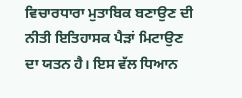ਵਿਚਾਰਧਾਰਾ ਮੁਤਾਬਿਕ ਬਣਾਉਣ ਦੀ ਨੀਤੀ ਇਤਿਹਾਸਕ ਪੈੜਾਂ ਮਿਟਾਉਣ ਦਾ ਯਤਨ ਹੈ। ਇਸ ਵੱਲ ਧਿਆਨ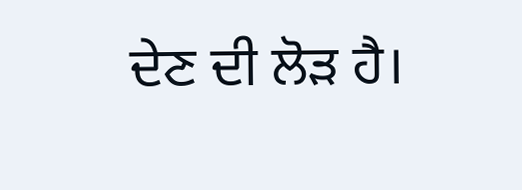ਦੇਣ ਦੀ ਲੋੜ ਹੈ।